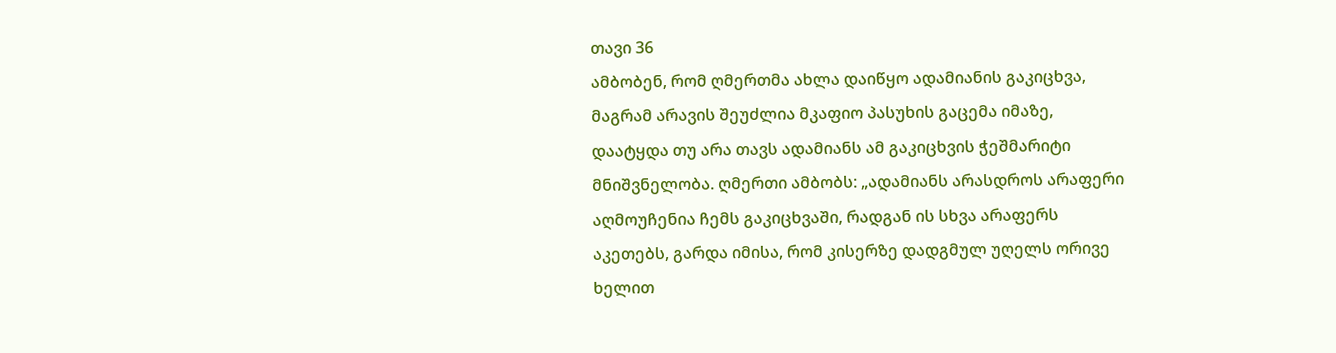თავი 36
ამბობენ, რომ ღმერთმა ახლა დაიწყო ადამიანის გაკიცხვა, მაგრამ არავის შეუძლია მკაფიო პასუხის გაცემა იმაზე, დაატყდა თუ არა თავს ადამიანს ამ გაკიცხვის ჭეშმარიტი მნიშვნელობა. ღმერთი ამბობს: „ადამიანს არასდროს არაფერი აღმოუჩენია ჩემს გაკიცხვაში, რადგან ის სხვა არაფერს აკეთებს, გარდა იმისა, რომ კისერზე დადგმულ უღელს ორივე ხელით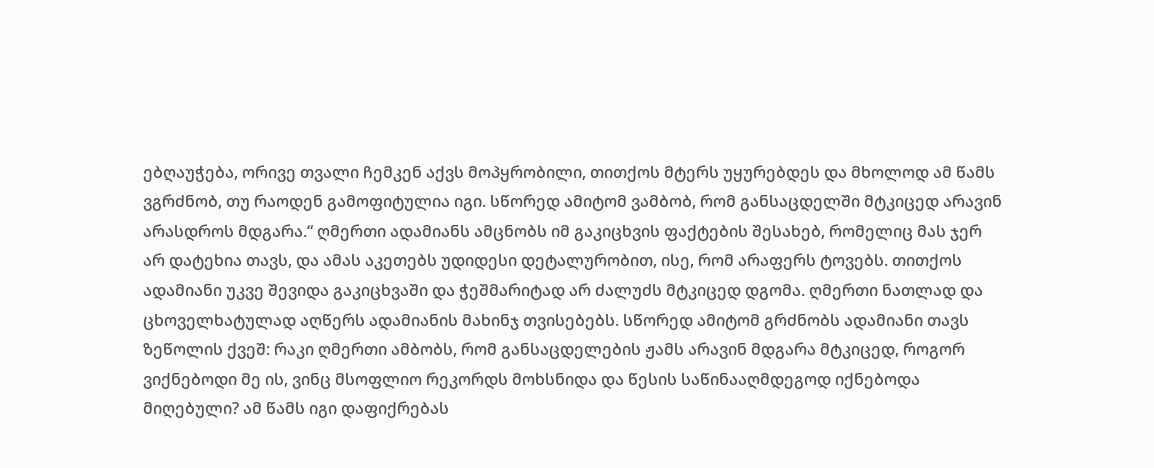ებღაუჭება, ორივე თვალი ჩემკენ აქვს მოპყრობილი, თითქოს მტერს უყურებდეს და მხოლოდ ამ წამს ვგრძნობ, თუ რაოდენ გამოფიტულია იგი. სწორედ ამიტომ ვამბობ, რომ განსაცდელში მტკიცედ არავინ არასდროს მდგარა.“ ღმერთი ადამიანს ამცნობს იმ გაკიცხვის ფაქტების შესახებ, რომელიც მას ჯერ არ დატეხია თავს, და ამას აკეთებს უდიდესი დეტალურობით, ისე, რომ არაფერს ტოვებს. თითქოს ადამიანი უკვე შევიდა გაკიცხვაში და ჭეშმარიტად არ ძალუძს მტკიცედ დგომა. ღმერთი ნათლად და ცხოველხატულად აღწერს ადამიანის მახინჯ თვისებებს. სწორედ ამიტომ გრძნობს ადამიანი თავს ზეწოლის ქვეშ: რაკი ღმერთი ამბობს, რომ განსაცდელების ჟამს არავინ მდგარა მტკიცედ, როგორ ვიქნებოდი მე ის, ვინც მსოფლიო რეკორდს მოხსნიდა და წესის საწინააღმდეგოდ იქნებოდა მიღებული? ამ წამს იგი დაფიქრებას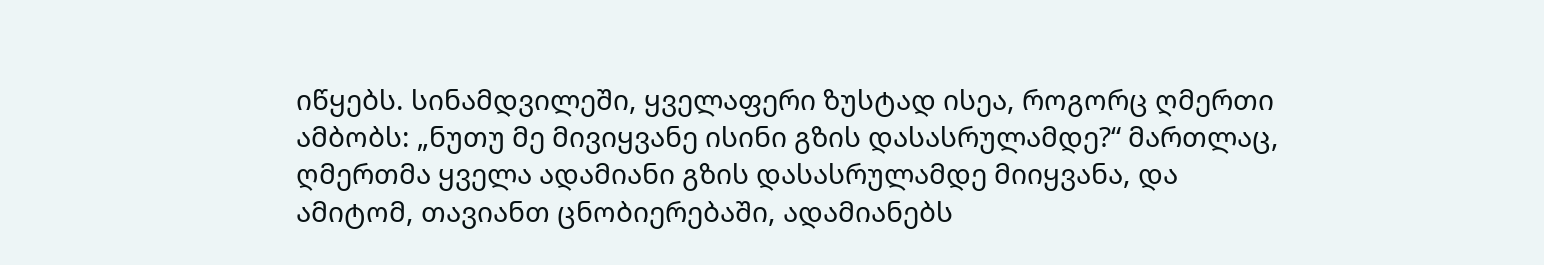იწყებს. სინამდვილეში, ყველაფერი ზუსტად ისეა, როგორც ღმერთი ამბობს: „ნუთუ მე მივიყვანე ისინი გზის დასასრულამდე?“ მართლაც, ღმერთმა ყველა ადამიანი გზის დასასრულამდე მიიყვანა, და ამიტომ, თავიანთ ცნობიერებაში, ადამიანებს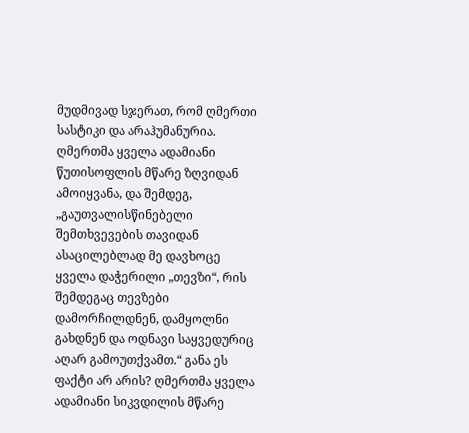მუდმივად სჯერათ, რომ ღმერთი სასტიკი და არაჰუმანურია. ღმერთმა ყველა ადამიანი წუთისოფლის მწარე ზღვიდან ამოიყვანა, და შემდეგ, „გაუთვალისწინებელი შემთხვევების თავიდან ასაცილებლად მე დავხოცე ყველა დაჭერილი „თევზი“, რის შემდეგაც თევზები დამორჩილდნენ, დამყოლნი გახდნენ და ოდნავი საყვედურიც აღარ გამოუთქვამთ.“ განა ეს ფაქტი არ არის? ღმერთმა ყველა ადამიანი სიკვდილის მწარე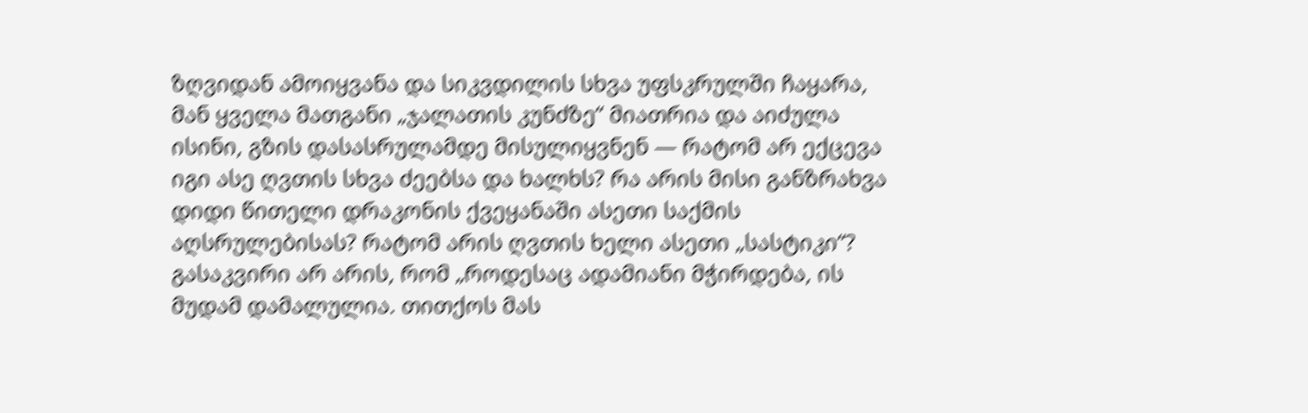ზღვიდან ამოიყვანა და სიკვდილის სხვა უფსკრულში ჩაყარა, მან ყველა მათგანი „ჯალათის კუნძზე“ მიათრია და აიძულა ისინი, გზის დასასრულამდე მისულიყვნენ — რატომ არ ექცევა იგი ასე ღვთის სხვა ძეებსა და ხალხს? რა არის მისი განზრახვა დიდი წითელი დრაკონის ქვეყანაში ასეთი საქმის აღსრულებისას? რატომ არის ღვთის ხელი ასეთი „სასტიკი“? გასაკვირი არ არის, რომ „როდესაც ადამიანი მჭირდება, ის მუდამ დამალულია. თითქოს მას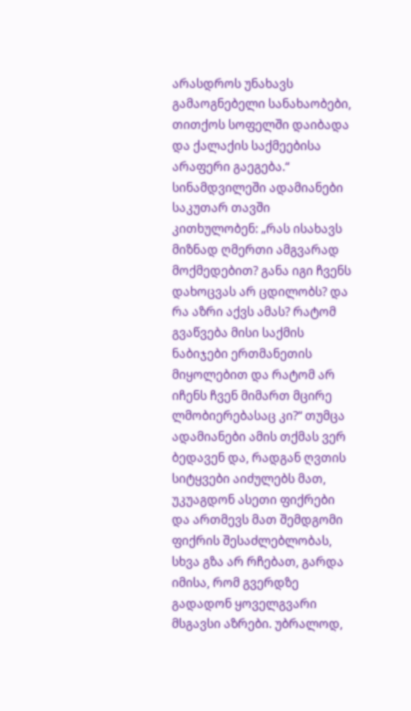არასდროს უნახავს გამაოგნებელი სანახაობები, თითქოს სოფელში დაიბადა და ქალაქის საქმეებისა არაფერი გაეგება.“ სინამდვილეში ადამიანები საკუთარ თავში კითხულობენ: „რას ისახავს მიზნად ღმერთი ამგვარად მოქმედებით? განა იგი ჩვენს დახოცვას არ ცდილობს? და რა აზრი აქვს ამას? რატომ გვაწვება მისი საქმის ნაბიჯები ერთმანეთის მიყოლებით და რატომ არ იჩენს ჩვენ მიმართ მცირე ლმობიერებასაც კი?“ თუმცა ადამიანები ამის თქმას ვერ ბედავენ და, რადგან ღვთის სიტყვები აიძულებს მათ, უკუაგდონ ასეთი ფიქრები და ართმევს მათ შემდგომი ფიქრის შესაძლებლობას, სხვა გზა არ რჩებათ, გარდა იმისა, რომ გვერდზე გადადონ ყოველგვარი მსგავსი აზრები. უბრალოდ,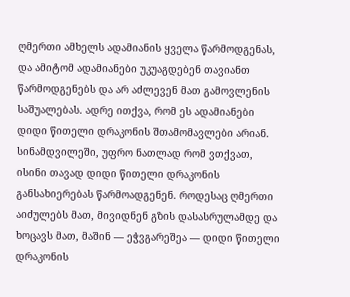ღმერთი ამხელს ადამიანის ყველა წარმოდგენას, და ამიტომ ადამიანები უკუაგდებენ თავიანთ წარმოდგენებს და არ აძლევენ მათ გამოვლენის საშუალებას. ადრე ითქვა, რომ ეს ადამიანები დიდი წითელი დრაკონის შთამომავლები არიან. სინამდვილეში, უფრო ნათლად რომ ვთქვათ, ისინი თავად დიდი წითელი დრაკონის განსახიერებას წარმოადგენენ. როდესაც ღმერთი აიძულებს მათ, მივიდნენ გზის დასასრულამდე და ხოცავს მათ, მაშინ — ეჭვგარეშეა — დიდი წითელი დრაკონის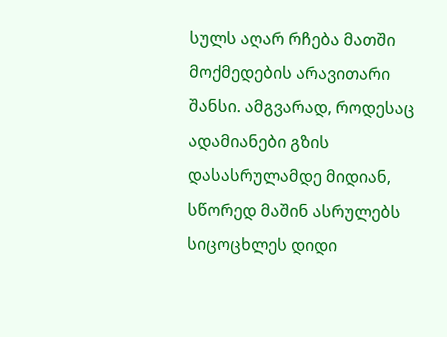სულს აღარ რჩება მათში მოქმედების არავითარი შანსი. ამგვარად, როდესაც ადამიანები გზის დასასრულამდე მიდიან, სწორედ მაშინ ასრულებს სიცოცხლეს დიდი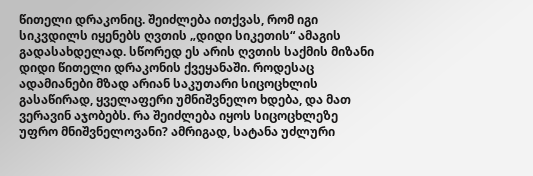წითელი დრაკონიც. შეიძლება ითქვას, რომ იგი სიკვდილს იყენებს ღვთის „დიდი სიკეთის“ ამაგის გადასახდელად. სწორედ ეს არის ღვთის საქმის მიზანი დიდი წითელი დრაკონის ქვეყანაში. როდესაც ადამიანები მზად არიან საკუთარი სიცოცხლის გასაწირად, ყველაფერი უმნიშვნელო ხდება, და მათ ვერავინ აჯობებს. რა შეიძლება იყოს სიცოცხლეზე უფრო მნიშვნელოვანი? ამრიგად, სატანა უძლური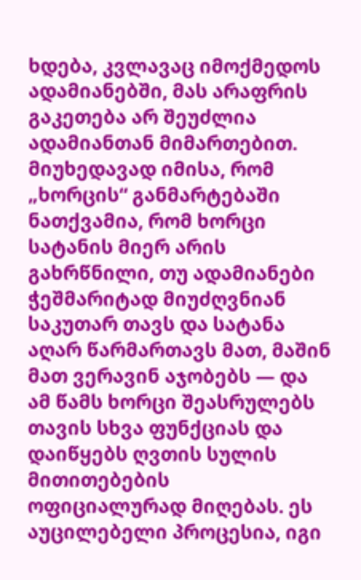ხდება, კვლავაც იმოქმედოს ადამიანებში, მას არაფრის გაკეთება არ შეუძლია ადამიანთან მიმართებით. მიუხედავად იმისა, რომ „ხორცის“ განმარტებაში ნათქვამია, რომ ხორცი სატანის მიერ არის გახრწნილი, თუ ადამიანები ჭეშმარიტად მიუძღვნიან საკუთარ თავს და სატანა აღარ წარმართავს მათ, მაშინ მათ ვერავინ აჯობებს — და ამ წამს ხორცი შეასრულებს თავის სხვა ფუნქციას და დაიწყებს ღვთის სულის მითითებების ოფიციალურად მიღებას. ეს აუცილებელი პროცესია, იგი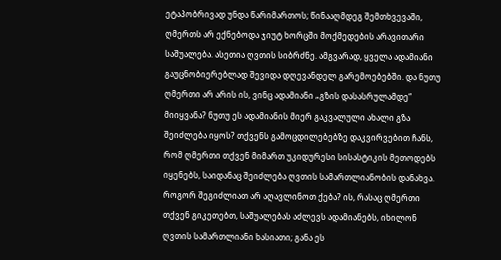ეტაპობრივად უნდა წარიმართოს; წინააღმდეგ შემთხვევაში, ღმერთს არ ექნებოდა ჯიუტ ხორცში მოქმედების არავითარი საშუალება. ასეთია ღვთის სიბრძნე. ამგვარად, ყველა ადამიანი გაუცნობიერებლად შევიდა დღევანდელ გარემოებებში. და ნუთუ ღმერთი არ არის ის, ვინც ადამიანი „გზის დასასრულამდე“ მიიყვანა? ნუთუ ეს ადამიანის მიერ გაკვალული ახალი გზა შეიძლება იყოს? თქვენს გამოცდილებებზე დაკვირვებით ჩანს, რომ ღმერთი თქვენ მიმართ უკიდურესი სისასტიკის მეთოდებს იყენებს, საიდანაც შეიძლება ღვთის სამართლიანობის დანახვა. როგორ შეგიძლიათ არ აღავლინოთ ქება? ის, რასაც ღმერთი თქვენ გიკეთებთ, საშუალებას აძლევს ადამიანებს, იხილონ ღვთის სამართლიანი ხასიათი; განა ეს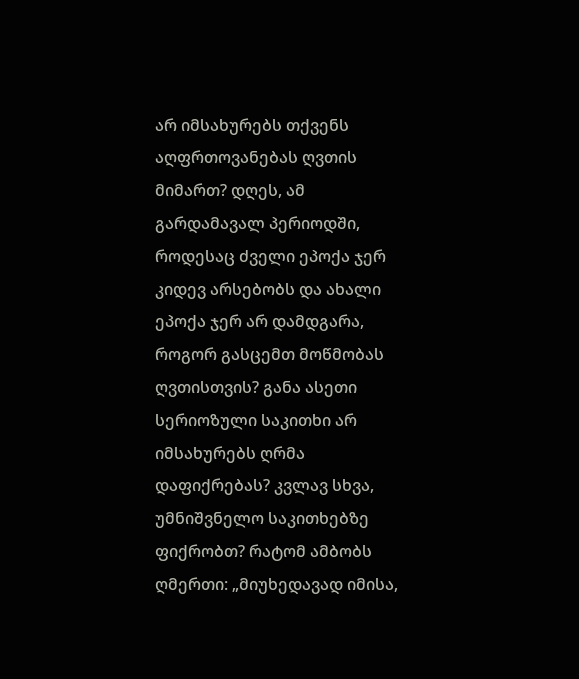არ იმსახურებს თქვენს აღფრთოვანებას ღვთის მიმართ? დღეს, ამ გარდამავალ პერიოდში, როდესაც ძველი ეპოქა ჯერ კიდევ არსებობს და ახალი ეპოქა ჯერ არ დამდგარა, როგორ გასცემთ მოწმობას ღვთისთვის? განა ასეთი სერიოზული საკითხი არ იმსახურებს ღრმა დაფიქრებას? კვლავ სხვა, უმნიშვნელო საკითხებზე ფიქრობთ? რატომ ამბობს ღმერთი: „მიუხედავად იმისა,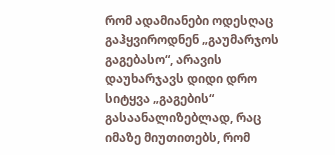რომ ადამიანები ოდესღაც გაჰყვიროდნენ „გაუმარჯოს გაგებასო“, არავის დაუხარჯავს დიდი დრო სიტყვა „გაგების“ გასაანალიზებლად, რაც იმაზე მიუთითებს, რომ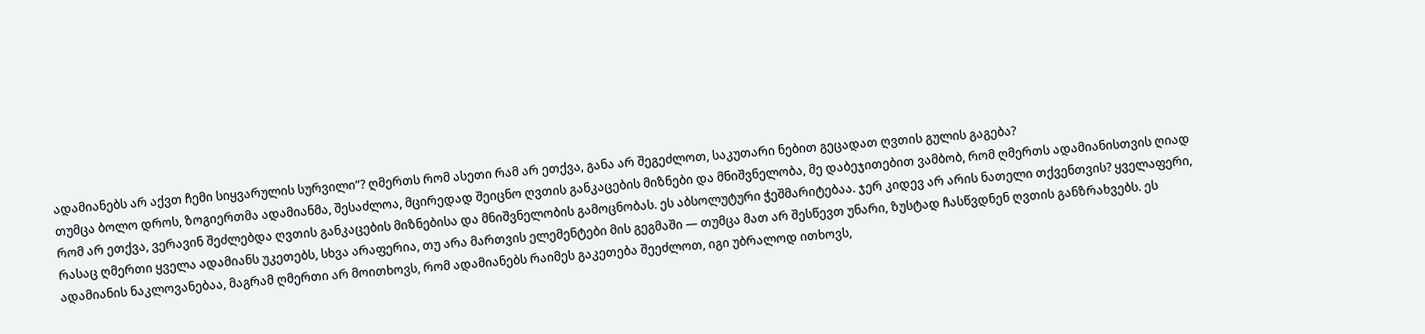ადამიანებს არ აქვთ ჩემი სიყვარულის სურვილი“? ღმერთს რომ ასეთი რამ არ ეთქვა, განა არ შეგეძლოთ, საკუთარი ნებით გეცადათ ღვთის გულის გაგება?
თუმცა ბოლო დროს, ზოგიერთმა ადამიანმა, შესაძლოა, მცირედად შეიცნო ღვთის განკაცების მიზნები და მნიშვნელობა, მე დაბეჯითებით ვამბობ, რომ ღმერთს ადამიანისთვის ღიად რომ არ ეთქვა, ვერავინ შეძლებდა ღვთის განკაცების მიზნებისა და მნიშვნელობის გამოცნობას. ეს აბსოლუტური ჭეშმარიტებაა. ჯერ კიდევ არ არის ნათელი თქვენთვის? ყველაფერი, რასაც ღმერთი ყველა ადამიანს უკეთებს, სხვა არაფერია, თუ არა მართვის ელემენტები მის გეგმაში — თუმცა მათ არ შესწევთ უნარი, ზუსტად ჩასწვდნენ ღვთის განზრახვებს. ეს ადამიანის ნაკლოვანებაა, მაგრამ ღმერთი არ მოითხოვს, რომ ადამიანებს რაიმეს გაკეთება შეეძლოთ, იგი უბრალოდ ითხოვს,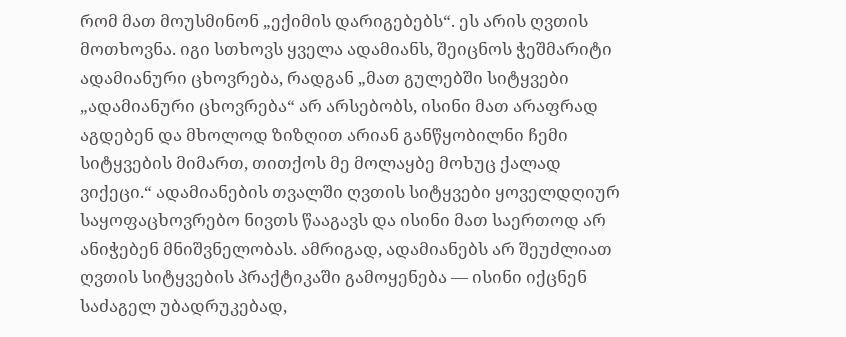რომ მათ მოუსმინონ „ექიმის დარიგებებს“. ეს არის ღვთის მოთხოვნა. იგი სთხოვს ყველა ადამიანს, შეიცნოს ჭეშმარიტი ადამიანური ცხოვრება, რადგან „მათ გულებში სიტყვები „ადამიანური ცხოვრება“ არ არსებობს, ისინი მათ არაფრად აგდებენ და მხოლოდ ზიზღით არიან განწყობილნი ჩემი სიტყვების მიმართ, თითქოს მე მოლაყბე მოხუც ქალად ვიქეცი.“ ადამიანების თვალში ღვთის სიტყვები ყოველდღიურ საყოფაცხოვრებო ნივთს წააგავს და ისინი მათ საერთოდ არ ანიჭებენ მნიშვნელობას. ამრიგად, ადამიანებს არ შეუძლიათ ღვთის სიტყვების პრაქტიკაში გამოყენება — ისინი იქცნენ საძაგელ უბადრუკებად,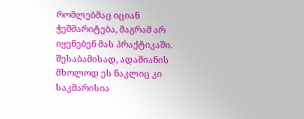რომლებმაც იციან ჭეშმარიტება, მაგრამ არ იყენებენ მას პრაქტიკაში. შესაბამისად, ადამიანის მხოლოდ ეს ნაკლიც კი საკმარისია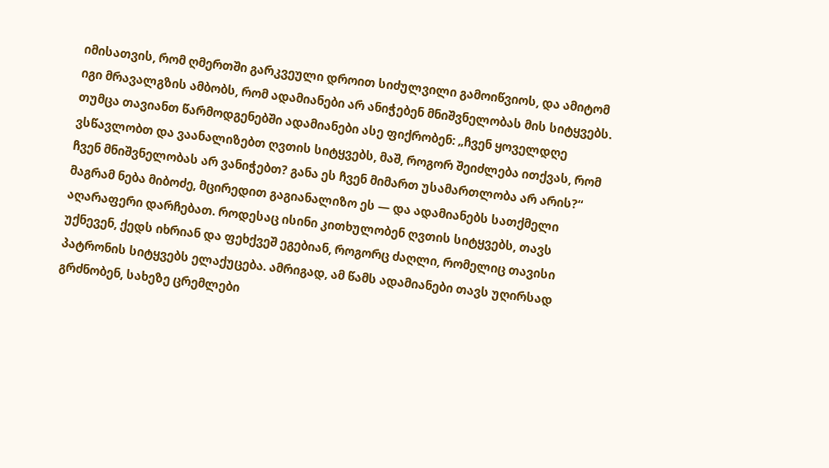იმისათვის, რომ ღმერთში გარკვეული დროით სიძულვილი გამოიწვიოს, და ამიტომ იგი მრავალგზის ამბობს, რომ ადამიანები არ ანიჭებენ მნიშვნელობას მის სიტყვებს. თუმცა თავიანთ წარმოდგენებში ადამიანები ასე ფიქრობენ: „ჩვენ ყოველდღე ვსწავლობთ და ვაანალიზებთ ღვთის სიტყვებს, მაშ, როგორ შეიძლება ითქვას, რომ ჩვენ მნიშვნელობას არ ვანიჭებთ? განა ეს ჩვენ მიმართ უსამართლობა არ არის?“ მაგრამ ნება მიბოძე, მცირედით გაგიანალიზო ეს — და ადამიანებს სათქმელი აღარაფერი დარჩებათ. როდესაც ისინი კითხულობენ ღვთის სიტყვებს, თავს უქნევენ, ქედს იხრიან და ფეხქვეშ ეგებიან, როგორც ძაღლი, რომელიც თავისი პატრონის სიტყვებს ელაქუცება. ამრიგად, ამ წამს ადამიანები თავს უღირსად გრძნობენ, სახეზე ცრემლები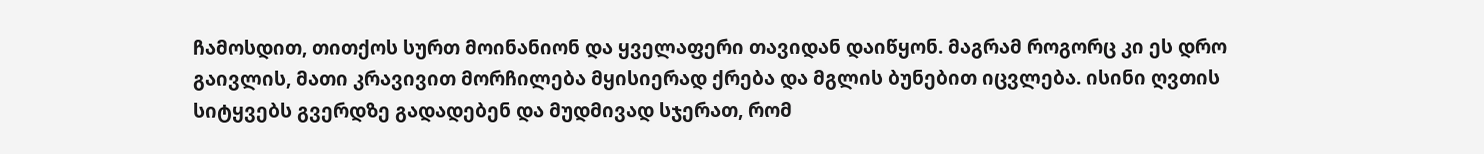ჩამოსდით, თითქოს სურთ მოინანიონ და ყველაფერი თავიდან დაიწყონ. მაგრამ როგორც კი ეს დრო გაივლის, მათი კრავივით მორჩილება მყისიერად ქრება და მგლის ბუნებით იცვლება. ისინი ღვთის სიტყვებს გვერდზე გადადებენ და მუდმივად სჯერათ, რომ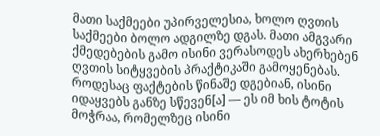მათი საქმეები უპირველესია, ხოლო ღვთის საქმეები ბოლო ადგილზე დგას. მათი ამგვარი ქმედებების გამო ისინი ვერასოდეს ახერხებენ ღვთის სიტყვების პრაქტიკაში გამოყენებას. როდესაც ფაქტების წინაშე დგებიან, ისინი იდაყვებს განზე სწევენ[ა] — ეს იმ ხის ტოტის მოჭრაა, რომელზეც ისინი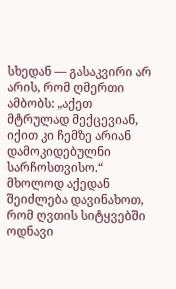სხედან — გასაკვირი არ არის, რომ ღმერთი ამბობს: „აქეთ მტრულად მექცევიან, იქით კი ჩემზე არიან დამოკიდებულნი სარჩოსთვისო.“ მხოლოდ აქედან შეიძლება დავინახოთ, რომ ღვთის სიტყვებში ოდნავი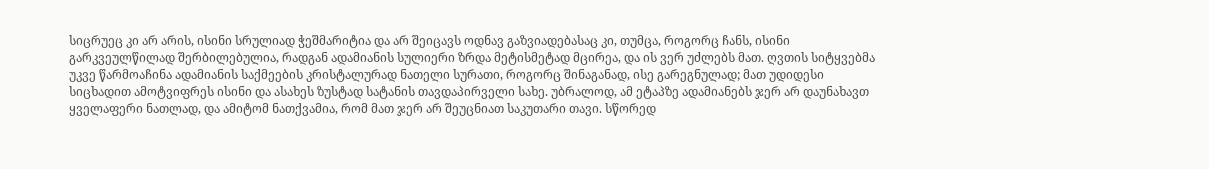სიცრუეც კი არ არის, ისინი სრულიად ჭეშმარიტია და არ შეიცავს ოდნავ გაზვიადებასაც კი, თუმცა, როგორც ჩანს, ისინი გარკვეულწილად შერბილებულია, რადგან ადამიანის სულიერი ზრდა მეტისმეტად მცირეა, და ის ვერ უძლებს მათ. ღვთის სიტყვებმა უკვე წარმოაჩინა ადამიანის საქმეების კრისტალურად ნათელი სურათი, როგორც შინაგანად, ისე გარეგნულად; მათ უდიდესი სიცხადით ამოტვიფრეს ისინი და ასახეს ზუსტად სატანის თავდაპირველი სახე. უბრალოდ, ამ ეტაპზე ადამიანებს ჯერ არ დაუნახავთ ყველაფერი ნათლად, და ამიტომ ნათქვამია, რომ მათ ჯერ არ შეუცნიათ საკუთარი თავი. სწორედ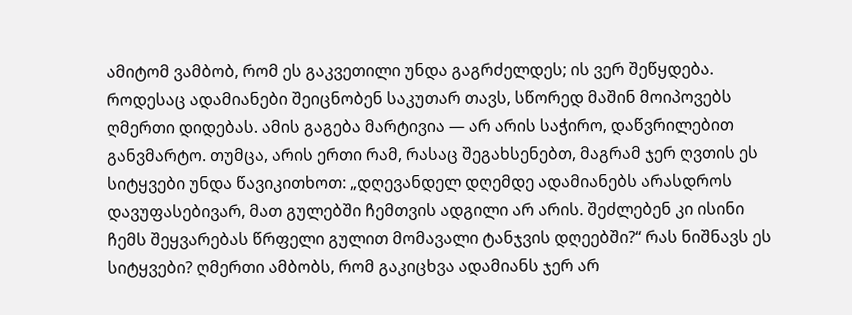ამიტომ ვამბობ, რომ ეს გაკვეთილი უნდა გაგრძელდეს; ის ვერ შეწყდება. როდესაც ადამიანები შეიცნობენ საკუთარ თავს, სწორედ მაშინ მოიპოვებს ღმერთი დიდებას. ამის გაგება მარტივია — არ არის საჭირო, დაწვრილებით განვმარტო. თუმცა, არის ერთი რამ, რასაც შეგახსენებთ, მაგრამ ჯერ ღვთის ეს სიტყვები უნდა წავიკითხოთ: „დღევანდელ დღემდე ადამიანებს არასდროს დავუფასებივარ, მათ გულებში ჩემთვის ადგილი არ არის. შეძლებენ კი ისინი ჩემს შეყვარებას წრფელი გულით მომავალი ტანჯვის დღეებში?“ რას ნიშნავს ეს სიტყვები? ღმერთი ამბობს, რომ გაკიცხვა ადამიანს ჯერ არ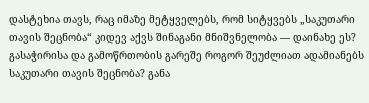დასტეხია თავს, რაც იმაზე მეტყველებს, რომ სიტყვებს „საკუთარი თავის შეცნობა“ კიდევ აქვს შინაგანი მნიშვნელობა — დაინახე ეს? გასაჭირისა და გამოწრთობის გარეშე როგორ შეუძლიათ ადამიანებს საკუთარი თავის შეცნობა? განა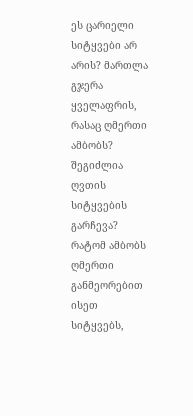ეს ცარიელი სიტყვები არ არის? მართლა გჯერა ყველაფრის, რასაც ღმერთი ამბობს? შეგიძლია ღვთის სიტყვების გარჩევა? რატომ ამბობს ღმერთი განმეორებით ისეთ სიტყვებს,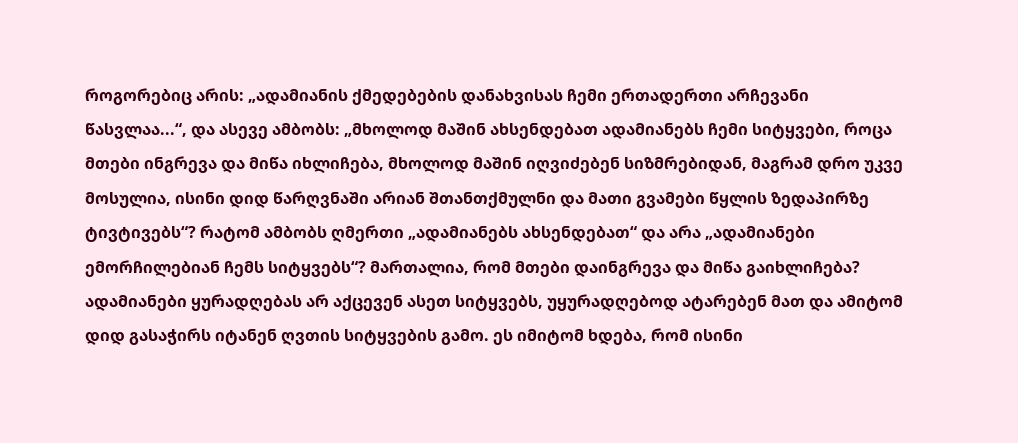როგორებიც არის: „ადამიანის ქმედებების დანახვისას ჩემი ერთადერთი არჩევანი წასვლაა...“, და ასევე ამბობს: „მხოლოდ მაშინ ახსენდებათ ადამიანებს ჩემი სიტყვები, როცა მთები ინგრევა და მიწა იხლიჩება, მხოლოდ მაშინ იღვიძებენ სიზმრებიდან, მაგრამ დრო უკვე მოსულია, ისინი დიდ წარღვნაში არიან შთანთქმულნი და მათი გვამები წყლის ზედაპირზე ტივტივებს“? რატომ ამბობს ღმერთი „ადამიანებს ახსენდებათ“ და არა „ადამიანები ემორჩილებიან ჩემს სიტყვებს“? მართალია, რომ მთები დაინგრევა და მიწა გაიხლიჩება? ადამიანები ყურადღებას არ აქცევენ ასეთ სიტყვებს, უყურადღებოდ ატარებენ მათ და ამიტომ დიდ გასაჭირს იტანენ ღვთის სიტყვების გამო. ეს იმიტომ ხდება, რომ ისინი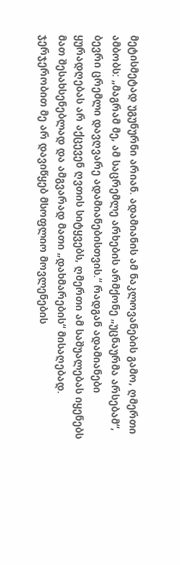მეტისმეტად უგუნურნი არიან. ადამიანის ამ ნაკლოვანების გამო, ღმერთი ამბობს: „მაგრამ მე, ამ საცრემლე არხების არმქონე „უცნაურმა არსებამ“, ბევრი ცრემლი დავღვარე ადამიანებისთვის.“ რადგან ადამიანები ყურადღებას არ აქცევენ ღვთის სიტყვებს, ღმერთი ამ საშუალებას იყენებს მათ შესახსენებლად და ამგვარად მათი „დახმარების“ მისაღებად.
ჯერჯერობით მე არ დავიწყებ მსოფლიო მოვლენების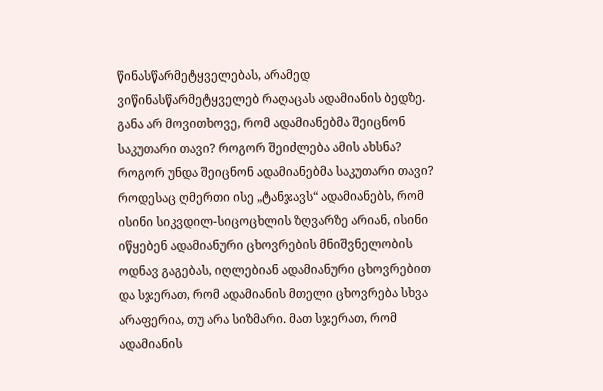წინასწარმეტყველებას, არამედ ვიწინასწარმეტყველებ რაღაცას ადამიანის ბედზე. განა არ მოვითხოვე, რომ ადამიანებმა შეიცნონ საკუთარი თავი? როგორ შეიძლება ამის ახსნა? როგორ უნდა შეიცნონ ადამიანებმა საკუთარი თავი? როდესაც ღმერთი ისე „ტანჯავს“ ადამიანებს, რომ ისინი სიკვდილ-სიცოცხლის ზღვარზე არიან, ისინი იწყებენ ადამიანური ცხოვრების მნიშვნელობის ოდნავ გაგებას, იღლებიან ადამიანური ცხოვრებით და სჯერათ, რომ ადამიანის მთელი ცხოვრება სხვა არაფერია, თუ არა სიზმარი. მათ სჯერათ, რომ ადამიანის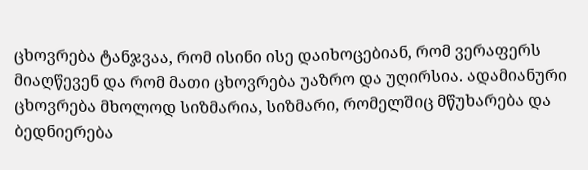ცხოვრება ტანჯვაა, რომ ისინი ისე დაიხოცებიან, რომ ვერაფერს მიაღწევენ და რომ მათი ცხოვრება უაზრო და უღირსია. ადამიანური ცხოვრება მხოლოდ სიზმარია, სიზმარი, რომელშიც მწუხარება და ბედნიერება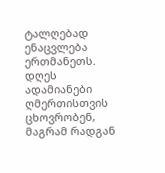ტალღებად ენაცვლება ერთმანეთს. დღეს ადამიანები ღმერთისთვის ცხოვრობენ, მაგრამ რადგან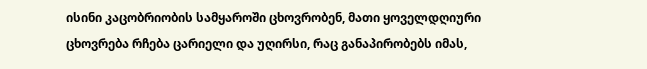ისინი კაცობრიობის სამყაროში ცხოვრობენ, მათი ყოველდღიური ცხოვრება რჩება ცარიელი და უღირსი, რაც განაპირობებს იმას,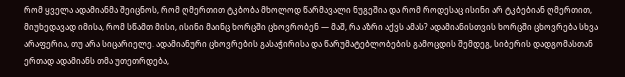რომ ყველა ადამიანმა შეიცნოს, რომ ღმერთით ტკბობა მხოლოდ წარმავალი ნუგეშია და რომ როდესაც ისინი არ ტკბებიან ღმერთით, მიუხედავად იმისა, რომ სწამთ მისი, ისინი მაინც ხორცში ცხოვრობენ — მაშ, რა აზრი აქვს ამას? ადამიანისთვის ხორცში ცხოვრება სხვა არაფერია, თუ არა სიცარიელე. ადამიანური ცხოვრების გასაჭირისა და წარუმატებლობების გამოცდის შემდეგ, სიბერის დადგომასთან ერთად ადამიანს თმა უთეთრდება,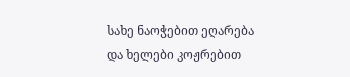სახე ნაოჭებით ეღარება და ხელები კოჟრებით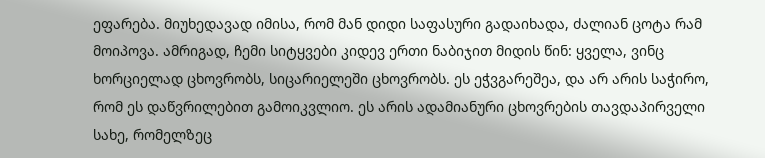ეფარება. მიუხედავად იმისა, რომ მან დიდი საფასური გადაიხადა, ძალიან ცოტა რამ მოიპოვა. ამრიგად, ჩემი სიტყვები კიდევ ერთი ნაბიჯით მიდის წინ: ყველა, ვინც ხორციელად ცხოვრობს, სიცარიელეში ცხოვრობს. ეს ეჭვგარეშეა, და არ არის საჭირო, რომ ეს დაწვრილებით გამოიკვლიო. ეს არის ადამიანური ცხოვრების თავდაპირველი სახე, რომელზეც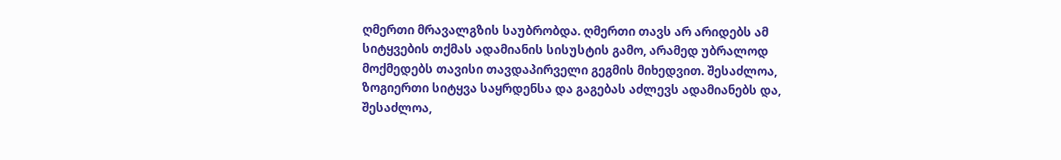ღმერთი მრავალგზის საუბრობდა. ღმერთი თავს არ არიდებს ამ სიტყვების თქმას ადამიანის სისუსტის გამო, არამედ უბრალოდ მოქმედებს თავისი თავდაპირველი გეგმის მიხედვით. შესაძლოა, ზოგიერთი სიტყვა საყრდენსა და გაგებას აძლევს ადამიანებს და, შესაძლოა,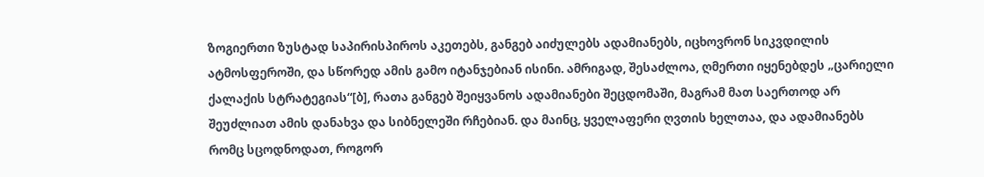ზოგიერთი ზუსტად საპირისპიროს აკეთებს, განგებ აიძულებს ადამიანებს, იცხოვრონ სიკვდილის ატმოსფეროში, და სწორედ ამის გამო იტანჯებიან ისინი. ამრიგად, შესაძლოა, ღმერთი იყენებდეს „ცარიელი ქალაქის სტრატეგიას“[ბ], რათა განგებ შეიყვანოს ადამიანები შეცდომაში, მაგრამ მათ საერთოდ არ შეუძლიათ ამის დანახვა და სიბნელეში რჩებიან. და მაინც, ყველაფერი ღვთის ხელთაა, და ადამიანებს რომც სცოდნოდათ, როგორ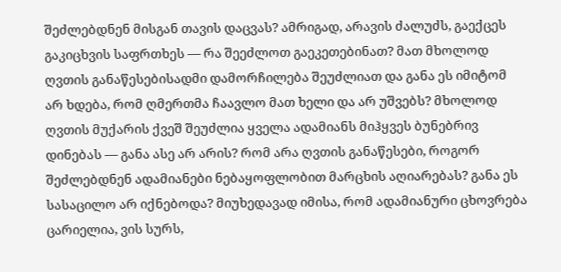შეძლებდნენ მისგან თავის დაცვას? ამრიგად, არავის ძალუძს, გაექცეს გაკიცხვის საფრთხეს — რა შეეძლოთ გაეკეთებინათ? მათ მხოლოდ ღვთის განაწესებისადმი დამორჩილება შეუძლიათ და განა ეს იმიტომ არ ხდება, რომ ღმერთმა ჩაავლო მათ ხელი და არ უშვებს? მხოლოდ ღვთის მუქარის ქვეშ შეუძლია ყველა ადამიანს მიჰყვეს ბუნებრივ დინებას — განა ასე არ არის? რომ არა ღვთის განაწესები, როგორ შეძლებდნენ ადამიანები ნებაყოფლობით მარცხის აღიარებას? განა ეს სასაცილო არ იქნებოდა? მიუხედავად იმისა, რომ ადამიანური ცხოვრება ცარიელია, ვის სურს,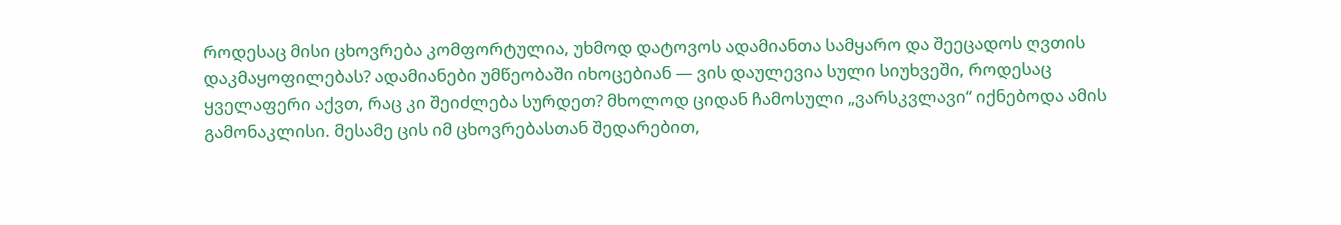როდესაც მისი ცხოვრება კომფორტულია, უხმოდ დატოვოს ადამიანთა სამყარო და შეეცადოს ღვთის დაკმაყოფილებას? ადამიანები უმწეობაში იხოცებიან — ვის დაულევია სული სიუხვეში, როდესაც ყველაფერი აქვთ, რაც კი შეიძლება სურდეთ? მხოლოდ ციდან ჩამოსული „ვარსკვლავი“ იქნებოდა ამის გამონაკლისი. მესამე ცის იმ ცხოვრებასთან შედარებით,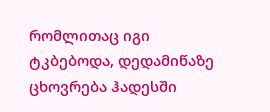რომლითაც იგი ტკბებოდა, დედამიწაზე ცხოვრება ჰადესში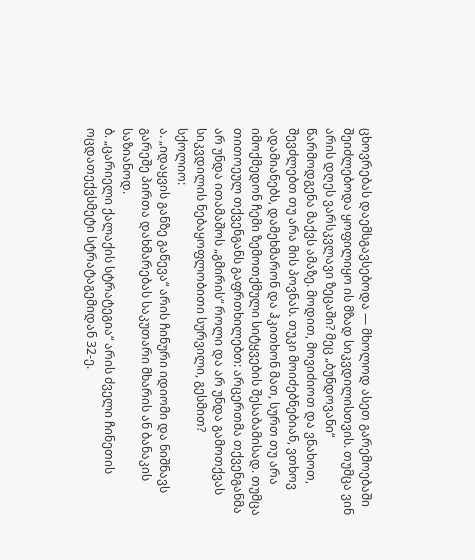ცხოვრებას დაემსგავსებოდა — მხოლოდ ასეთ გარემოებაში შეიძლებოდა ყოფილიყო ის მზად სიკვდილისთვის. თუმცა ვინ არის დღეს ვარსკვლავი ზეცაში? მეც „ბუნდოვანი“ წარმოდგენა მაქვს ამაზე. მოდით, მოვიძიოთ და ვნახოთ, შევძლებთ თუ არა მის პოვნას. თუკი მოიძებნებიან, ვთხოვ ადამიანებს, დამეხმარონ და ჰკითხონ მათ, სურთ თუ არა იმოქმედონ ჩემი ზემოთქმული სიტყვების შესაბამისად. თუმცა თითოეულ თქვენგანს გაფრთხილებთ: არცერთმა თქვენგანმა არ უნდა ითამაშოს „გმირის“ როლი და არ უნდა გამოთქვას სიკვდილის ნებაყოფლობითი სურვილი, გესმით?
სქოლიო:
ა. „იდაყვის განზე გაწევა“ არის ჩინური იდიომი და ნიშნავს გარეშე პირთა დახმარებას საკუთარი მხარის ან ბანაკის საზიანოდ.
ბ. „ცარიელი ქალაქის სტრატეგია“ არის ძველი ჩინეთის ოცდათექვსმეტი სტრატაგემიდან 32-ე.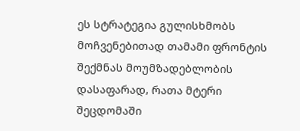ეს სტრატეგია გულისხმობს მოჩვენებითად თამამი ფრონტის შექმნას მოუმზადებლობის დასაფარად, რათა მტერი შეცდომაში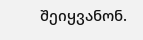შეიყვანონ.